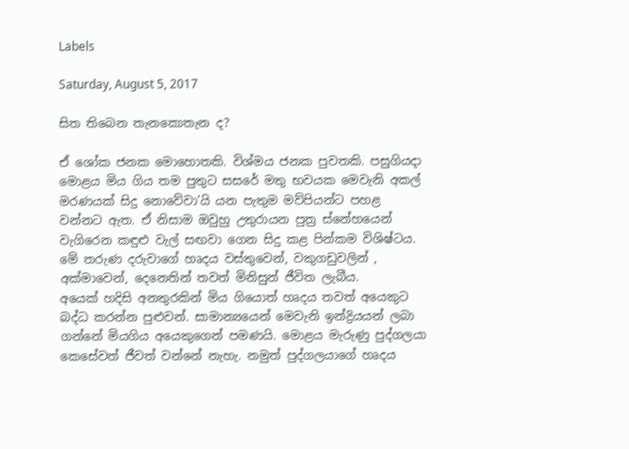Labels

Saturday, August 5, 2017

සිත තිබෙන තැනකොතැන ද?

ඒ ශෝක ජනක මොහොතකි. විශ්මය ජනක පුවතකි. පසුගියදා මොළය මිය ගිය තම පුතුට සසරේ මතු භවයක මෙවැනි අකල් මරණයක් සිදු නොවේවා’යි යන පැතුම මව්පියන්ට පහළ වන්නට ඇත. ඒ නිසාම ඔවුහු උතුරායන පුත්‍ර ස්නේහයෙන් වැගිරෙන කඳුළු වැල් සඟවා ගෙන සිදු කළ පින්කම විශිෂ්ටය.
මේ තරුණ දරුවාගේ හෘදය වස්තුවෙන්, වකුගඩුවලින් , අක්මාවෙන්, දෙනෙතින් තවත් මිනිසුන් ජීවිත ලැබීය.
අයෙක් හදිසි අනතුරකින් මිය ගියොත් හෘදය තවත් අයෙකුට බද්ධ කරන්න පුළුවන්. සාමාන්‍යයෙන් මෙවැනි ඉන්ද්‍රියයන් ලබා ගන්නේ මියගිය අයෙකුගෙන් පමණයි. මොළය මැරුණු පුද්ගලයා කෙසේවත් ජීවත් වන්නේ නැහැ. නමුත් පුද්ගලයාගේ හෘදය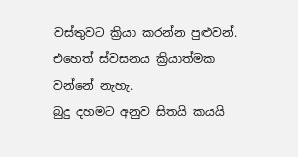වස්තුවට ක්‍රියා කරන්න පුළුවන්. එහෙත් ස්වසනය ක්‍රියාත්මක වන්නේ නැහැ.
බුදු දහමට අනුව සිතයි කයයි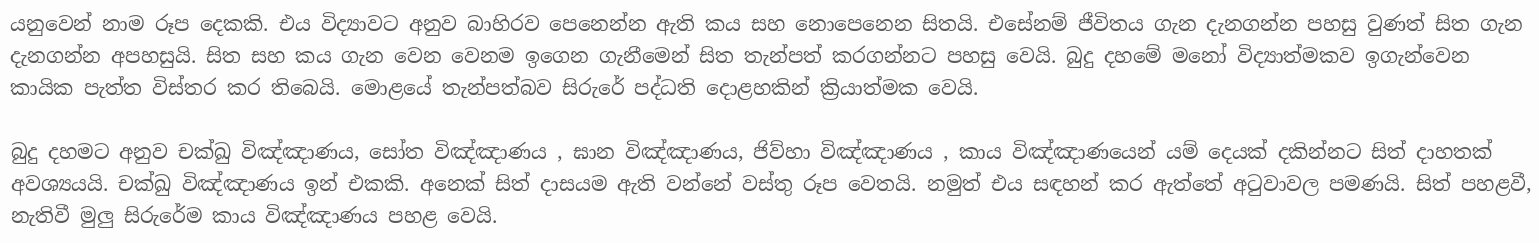යනුවෙන් නාම රූප දෙකකි. එය විද්‍යාවට අනුව බාහිරව පෙනෙන්න ඇති කය සහ නොපෙනෙන සිතයි. එසේනම් ජීවිතය ගැන දැනගන්න පහසු වුණත් සිත ගැන දැනගන්න අපහසුයි. සිත සහ කය ගැන වෙන වෙනම ඉගෙන ගැනීමෙන් සිත තැන්පත් කරගන්නට පහසු වෙයි. බුදු දහමේ මනෝ විද්‍යාත්මකව ඉගැන්වෙන කායික පැත්ත විස්තර කර තිබෙයි. මොළයේ තැන්පත්බව සිරුරේ පද්ධති දොළහකින් ක්‍රියාත්මක වෙයි.

බුදු දහමට අනුව චක්ඛු විඤ්ඤාණය, සෝත විඤ්ඤාණය , ඝාන විඤ්ඤාණය, ජිව්හා විඤ්ඤාණය , කාය විඤ්ඤාණයෙන් යම් දෙයක් දකින්නට සිත් දාහතක් අවශ්‍යයයි. චක්ඛු විඤ්ඤාණය ඉන් එකකි. අනෙක් සිත් දාසයම ඇති වන්නේ වස්තු රූප වෙතයි. නමුත් එය සඳහන් කර ඇත්තේ අටුවාවල පමණයි. සිත් පහළවී, නැතිවී මුලු සිරුරේම කාය විඤ්ඤාණය පහළ වෙයි.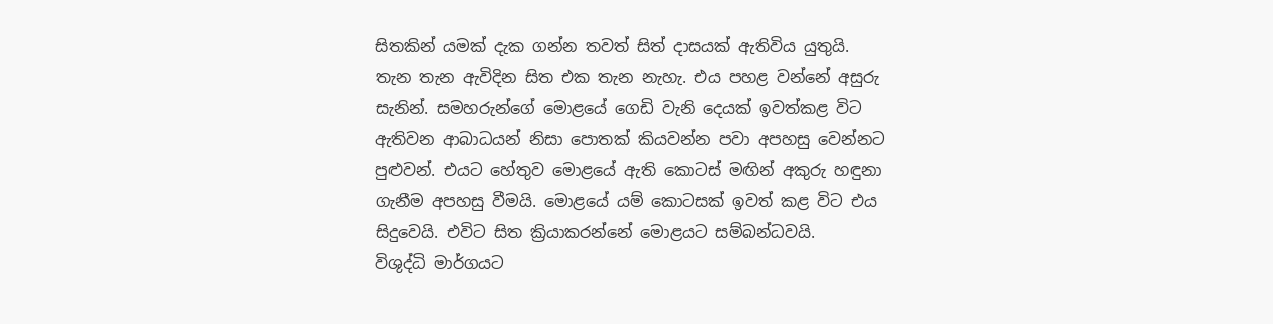සිතකින් යමක් දැක ගන්න තවත් සිත් දාසයක් ඇතිවිය යුතුයි.
තැන තැන ඇවිදින සිත එක තැන නැහැ. එය පහළ වන්නේ අසුරු සැනින්. සමහරුන්ගේ මොළයේ ගෙඩි වැනි දෙයක් ඉවත්කළ විට ඇතිවන ආබාධයන් නිසා පොතක් කියවන්න පවා අපහසු වෙන්නට පුළුවන්. එයට හේතුව මොළයේ ඇති කොටස් මඟින් අකුරු හඳුනා ගැනීම අපහසු වීමයි. මොළයේ යම් කොටසක් ඉවත් කළ විට එය සිදුවෙයි. එවිට සිත ක්‍රියාකරන්නේ මොළයට සම්බන්ධවයි.
විශුද්ධි මාර්ගයට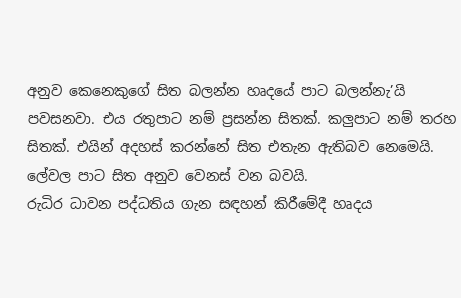අනුව කෙනෙකුගේ සිත බලන්න හෘදයේ පාට බලන්නැ’යි පවසනවා. එය රතුපාට නම් ප්‍රසන්න සිතක්. කලුපාට නම් තරහ සිතක්. එයින් අදහස් කරන්නේ සිත එතැන ඇතිබව නෙමෙයි. ලේවල පාට සිත අනුව වෙනස් වන බවයි.
රුධිර ධාවන පද්ධතිය ගැන සඳහන් කිරීමේදී හෘදය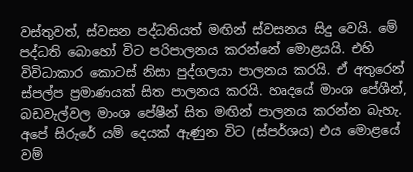වස්තුවත්, ස්වසන පද්ධතියත් මඟින් ස්වසනය සිදු වෙයි. මේ පද්ධති බොහෝ විට පරිපාලනය කරන්නේ මොළයයි. එහි විවිධාකාර කොටස් නිසා පුද්ගලයා පාලනය කරයි. ඒ අතුරෙන් ස්පල්ප ප්‍රමාණයක් සිත පාලනය කරයි. හෘදයේ මාංශ පේශීන්, බඩවැල්වල මාංශ පේෂීන් සිත මඟින් පාලනය කරන්න බැහැ.
අපේ සිරුරේ යම් දෙයක් ඇණුන විට (ස්පර්ශය) එය මොළයේ වම්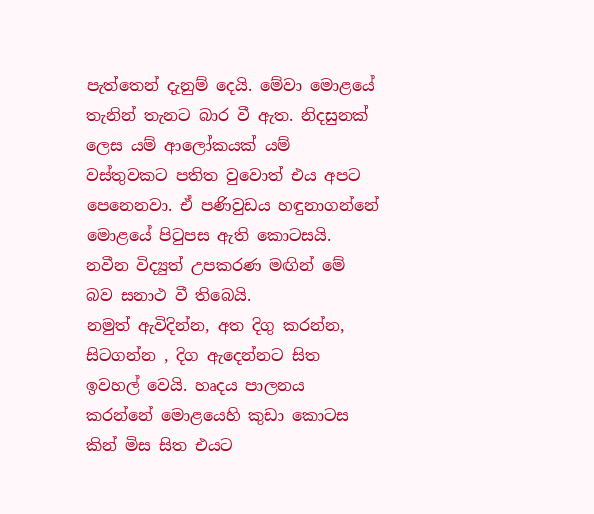පැත්තෙන් දැනුම් දෙයි. මේවා මොළයේ තැනින් තැනට බාර වී ඇත. නිදසුනක් ලෙස යම් ආලෝකයක් යම් වස්තුවකට පතිත වුවොත් එය අපට පෙනෙනවා. ඒ පණිවුඩය හඳුනාගන්නේ මොළයේ පිටුපස ඇති කොටසයි. නවීන විද්‍යුත් උපකරණ මඟින් මේ බව සනාථ වී තිබෙයි.
නමුත් ඇවිදින්න, අත දිගු කරන්න, සිටගන්න , දිග ඇදෙන්නට සිත ඉවහල් වෙයි. හෘදය පාලනය කරන්නේ මොළයෙහි කුඩා කොටස කින් මිස සිත එයට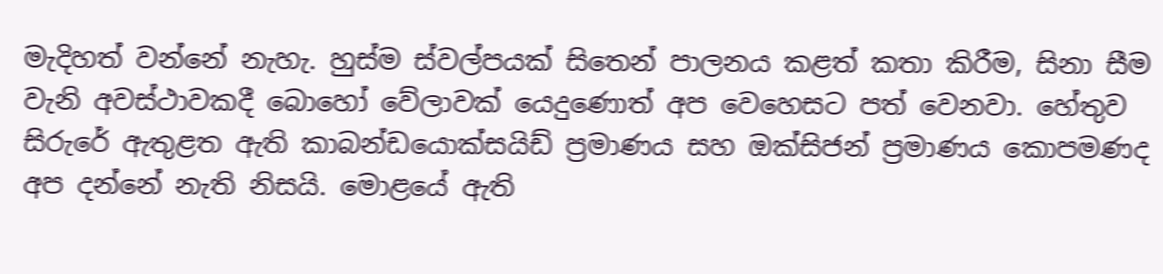මැදිහත් වන්නේ නැහැ. හුස්ම ස්වල්පයක් සිතෙන් පාලනය කළත් කතා කිරීම, සිනා සීම වැනි අවස්ථාවකදී බොහෝ වේලාවක් යෙදුණොත් අප වෙහෙසට පත් වෙනවා. හේතුව සිරුරේ ඇතුළත ඇති කාබන්ඩයොක්සයිඩ් ප්‍රමාණය සහ ඔක්සිජන් ප්‍රමාණය කොපමණද අප දන්නේ නැති නිසයි. මොළයේ ඇති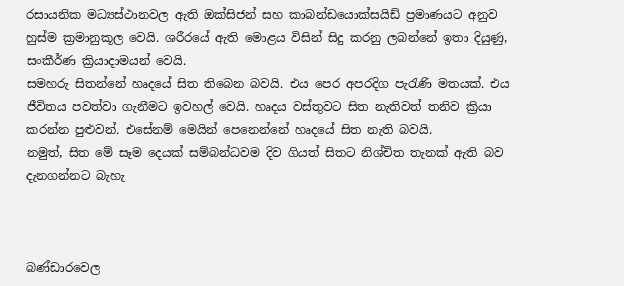රසායනික මධ්‍යස්ථානවල ඇති ඔක්සිජන් සහ කාබන්ඩයොක්සයිඩ් ප්‍රමාණයට අනුව හුස්ම ක්‍රමානුකූල වෙයි. ශරීරයේ ඇති මොළය විසින් සිදු කරනු ලබන්නේ ඉතා දියුණු, සංකීර්ණ ක්‍රියාදාමයන් වෙයි.
සමහරු සිතන්නේ හෘදයේ සිත තිබෙන බවයි. එය පෙර අපරදිග පැරැණි මතයක්. එය ජීවිතය පවත්වා ගැනීමට ඉවහල් වෙයි. හෘදය වස්තුවට සිත නැතිවත් තනිව ක්‍රියා කරන්න පුළුවන්. එසේනම් මෙයින් පෙනෙන්නේ හෘදයේ සිත නැති බවයි.
නමුත්, සිත මේ සෑම දෙයක් සම්බන්ධවම දිව ගියත් සිතට නිශ්චිත තැනක් ඇති බව දැනගන්නට බැහැ



බණ්ඩාරවෙල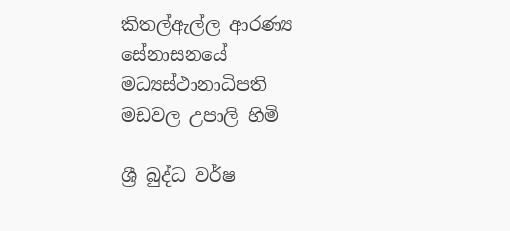කිතල්ඇල්ල ආරණ්‍ය සේනාසනයේ
මධ්‍යස්ථානාධිපති
මඩවල උපාලි හිමි

ශ්‍රී බුද්ධ වර්ෂ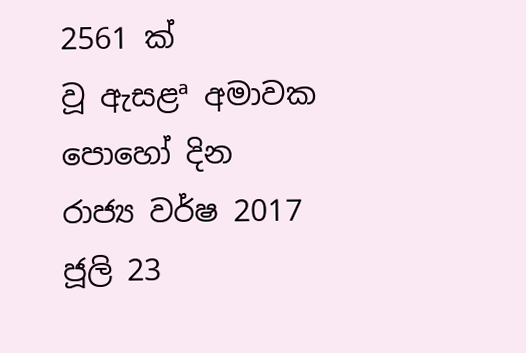2561 ක් වූ ‍ඇසළª අමාවක පොහෝ දින රාජ්‍ය වර්ෂ 2017 ජූලි 23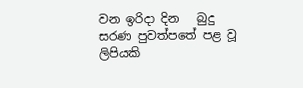වන ඉරිදා දින   බුදු සරණ පුවත්පතේ පළ වූ ලිපියකි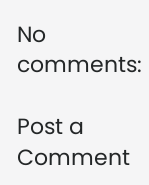No comments:

Post a Comment